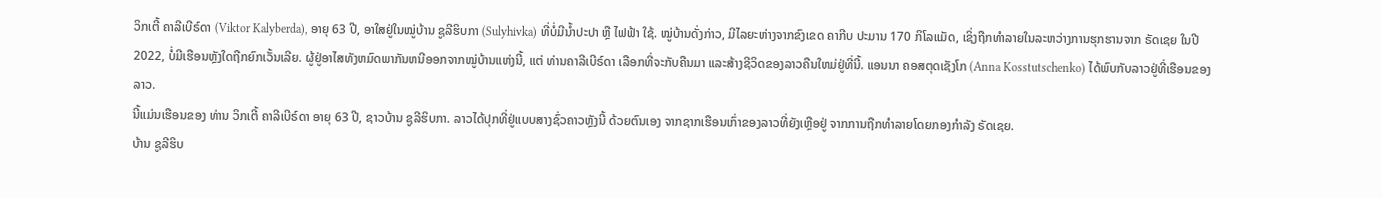ວິກເຕີ້ ຄາລີເບີຣ໌ດາ (Viktor Kalyberda), ອາຍຸ 63 ປີ, ອາໃສຢູ່ໃນໝູ່ບ້ານ ຊູລີຮິບກາ (Sulyhivka) ທີ່ບໍ່ມີນ້ຳປະປາ ຫຼື ໄຟຟ້າ ໃຊ້. ໝູ່ບ້ານດັ່ງກ່າວ, ມີໄລຍະຫ່າງຈາກຂົງເຂດ ຄາກີບ ປະມານ 170 ກິໂລແມັດ, ເຊິ່ງຖືກທຳລາຍໃນລະຫວ່າງການຮຸກຮານຈາກ ຣັດເຊຍ ໃນປີ 2022, ບໍ່ມີເຮືອນຫຼັງໃດຖືກຍົກເວັ້ນເລີຍ. ຜູ້ຢູ່ອາໄສທັງຫມົດພາກັນຫນີອອກຈາກໝູ່ບ້ານແຫ່ງນີ້, ແຕ່ ທ່ານຄາລີເບີຣ໌ດາ ເລືອກທີ່ຈະກັບຄືນມາ ແລະສ້າງຊີວິດຂອງລາວຄືນໃຫມ່ຢູ່ທີ່ນີ້. ແອນນາ ຄອສຕຸດເຊັງໂກ (Anna Kosstutschenko) ໄດ້ພົບກັບລາວຢູ່ທີ່ເຮືອນຂອງລາວ.
ນີ້ແມ່ນເຮືອນຂອງ ທ່ານ ວິກເຕີ້ ຄາລີເບີຣ໌ດາ ອາຍຸ 63 ປີ, ຊາວບ້ານ ຊູລີຮິບກາ. ລາວໄດ້ປຸກທີ່ຢູ່ແບບສາງຊົ່ວຄາວຫຼັງນີ້ ດ້ວຍຕົນເອງ ຈາກຊາກເຮືອນເກົ່າຂອງລາວທີ່ຍັງເຫຼືອຢູ່ ຈາກການຖືກທໍາລາຍໂດຍກອງກໍາລັງ ຣັດເຊຍ.
ບ້ານ ຊູລີຮິບ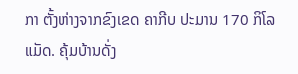ກາ ຕັ້ງຫ່າງຈາກຂົງເຂດ ຄາກີບ ປະມານ 170 ກິໂລແມັດ. ຄຸ້ມບ້ານດັ່ງ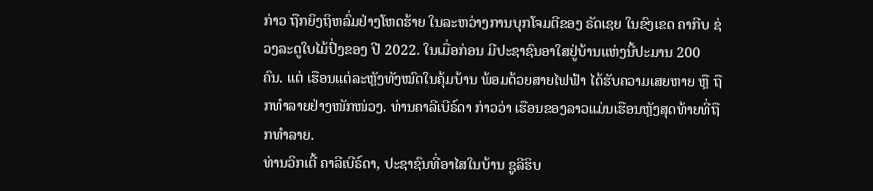ກ່າວ ຖືກຍິງຖິຫລົ່ມຢ່າງໂຫດຮ້າຍ ໃນລະຫວ່າງການບຸກໂຈມຕີຂອງ ຣັດເຊຍ ໃນຂົງເຂດ ຄາກີບ ຊ່ວງລະດູໃບໄມ້ປົ່ງຂອງ ປີ 2022. ໃນເມື່ອກ່ອນ ມີປະຊາຊົນອາໃສຢູ່ບ້ານແຫ່ງນີ້ປະມານ 200 ຄົນ. ແຕ່ ເຮືອນແຕ່ລະຫຼັງທັງໝົດໃນຄຸ້ມບ້ານ ພ້ອມດ້ວຍສາຍໄຟຟ້າ ໄດ້ຮັບຄວາມເສຍຫາຍ ຫຼື ຖືກທຳລາຍຢ່າງໜັກໜ່ວງ. ທ່ານຄາລີເບີຣ໌ດາ ກ່າວວ່າ ເຮືອນຂອງລາວແມ່ນເຮືອນຫຼັງສຸດທ້າຍທີ່ຖືກທຳລາຍ.
ທ່ານວິກເຕີ້ ຄາລີເບີຣ໌ດາ, ປະຊາຊົນທີ່ອາໄສໃນບ້ານ ຊູລີຮິບ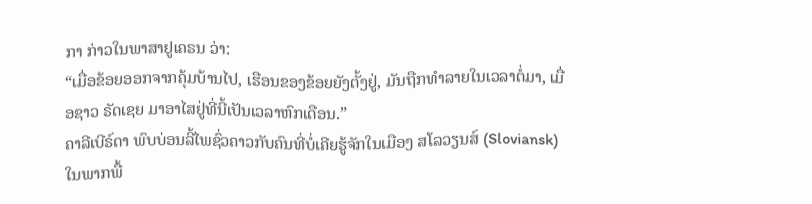ກາ ກ່າວໃນພາສາຢູເຄຣນ ວ່າ:
“ເມື່ອຂ້ອຍອອກຈາກຄຸ້ມບ້ານໄປ, ເຮືອນຂອງຂ້ອຍຍັງຕັ້ງຢູ່, ມັນຖືກທໍາລາຍໃນເວລາຕໍ່ມາ, ເມື່ອຊາວ ຣັດເຊຍ ມາອາໄສຢູ່ທີ່ນີ້ເປັນເວລາຫົກເດືອນ.”
ຄາລີເບີຣ໌ດາ ພົບບ່ອນລີ້ໄພຊົ່ວຄາວກັບຄົນທີ່ບໍ່ເຄີຍຮູ້ຈັກໃນເມືອງ ສໂລວຽນສ໌ (Sloviansk) ໃນພາກພື້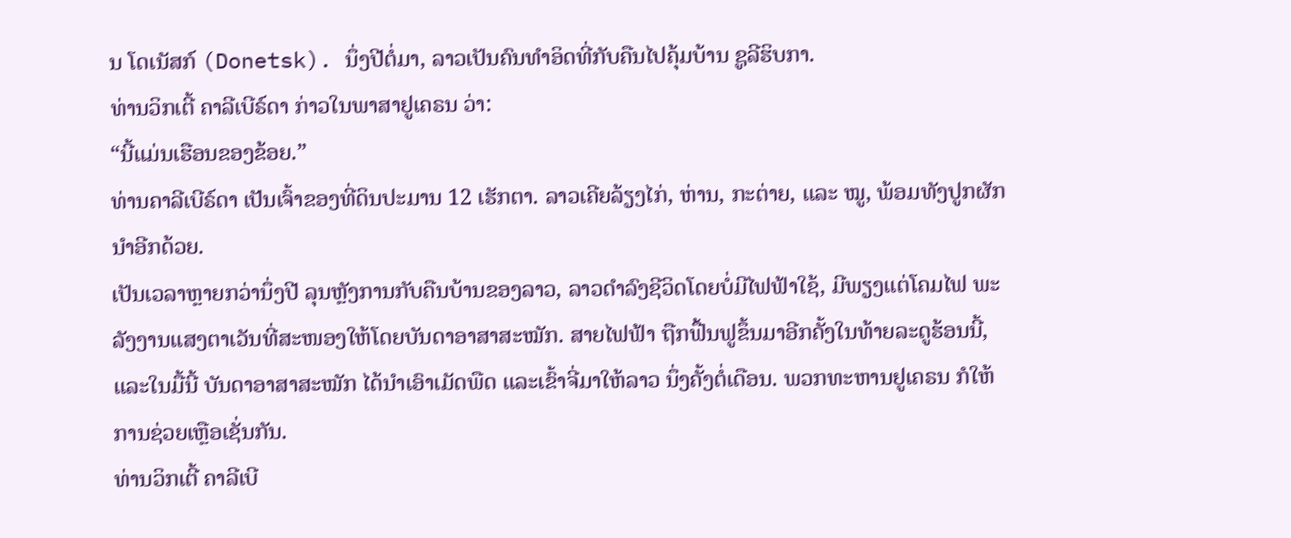ນ ໂດເນັສກ໌ (Donetsk). ນຶ່ງປີຕໍ່ມາ, ລາວເປັນຄົນທໍາອິດທີ່ກັບຄືນໄປຄຸ້ມບ້ານ ຊູລີຮິບກາ.
ທ່ານວິກເຕີ້ ຄາລີເບີຣ໌ດາ ກ່າວໃນພາສາຢູເຄຣນ ວ່າ:
“ນີ້ແມ່ນເຮືອນຂອງຂ້ອຍ.”
ທ່ານຄາລີເບີຣ໌ດາ ເປັນເຈົ້າຂອງທີ່ດິນປະມານ 12 ເຮັກຕາ. ລາວເຄີຍລ້ຽງໄກ່, ຫ່ານ, ກະຕ່າຍ, ແລະ ໝູ, ພ້ອມທັງປູກຜັກນໍາອີກດ້ວຍ.
ເປັນເວລາຫຼາຍກວ່ານຶ່ງປີ ລຸນຫຼັງການກັບຄືນບ້ານຂອງລາວ, ລາວດໍາລົງຊີວິດໂດຍບໍ່ມີໄຟຟ້າໃຊ້, ມີພຽງແຕ່ໂຄມໄຟ ພະລັງງານແສງຕາເວັນທີ່ສະໜອງໃຫ້ໂດຍບັນດາອາສາສະໝັກ. ສາຍໄຟຟ້າ ຖືກຟື້ນຟູຂຶ້ນມາອີກຄັ້ງໃນທ້າຍລະດູຮ້ອນນີ້, ແລະໃນມື້ນີ້ ບັນດາອາສາສະໝັກ ໄດ້ນໍາເອົາເມັດພືດ ແລະເຂົ້າຈີ່ມາໃຫ້ລາວ ນຶ່ງຄັ້ງຕໍ່ເດືອນ. ພວກທະຫານຢູເຄຣນ ກໍໃຫ້ການຊ່ວຍເຫຼືອເຊັ່ນກັນ.
ທ່ານວິກເຕີ້ ຄາລີເບີ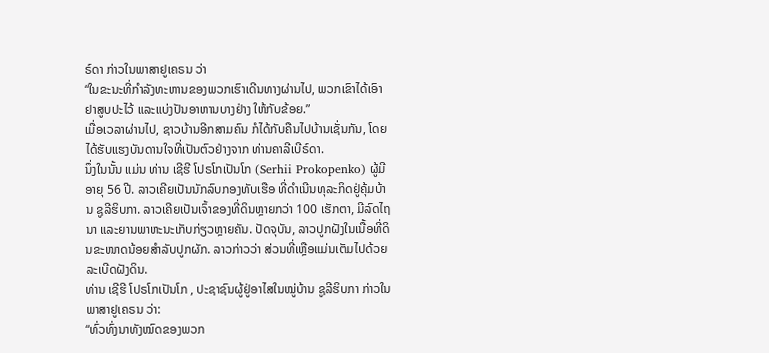ຣ໌ດາ ກ່າວໃນພາສາຢູເຄຣນ ວ່າ
“ໃນຂະນະທີ່ກຳລັງທະຫານຂອງພວກເຮົາເດີນທາງຜ່ານໄປ, ພວກເຂົາໄດ້ເອົາຢາສູບປະໄວ້ ແລະແບ່ງປັນອາຫານບາງຢ່າງ ໃຫ້ກັບຂ້ອຍ.”
ເມື່ອເວລາຜ່ານໄປ, ຊາວບ້ານອີກສາມຄົນ ກໍໄດ້ກັບຄືນໄປບ້ານເຊັ່ນກັນ, ໂດຍໄດ້ຮັບແຮງບັນດານໃຈທີ່ເປັນຕົວຢ່າງຈາກ ທ່ານຄາລີເບີຣ໌ດາ.
ນຶ່ງໃນນັ້ນ ແມ່ນ ທ່ານ ເຊີຮີ ໂປຣໂກເປັນໂກ (Serhii Prokopenko) ຜູ້ມີອາຍຸ 56 ປີ. ລາວເຄີຍເປັນນັກລົບກອງທັບເຮືອ ທີ່ດໍາເນີນທຸລະກິດຢູ່ຄຸ້ມບ້ານ ຊູລີຮິບກາ. ລາວເຄີຍເປັນເຈົ້າຂອງທີ່ດິນຫຼາຍກວ່າ 100 ເຮັກຕາ, ມີລົດໄຖນາ ແລະຍານພາຫະນະເກັບກ່ຽວຫຼາຍຄັນ. ປັດຈຸບັນ, ລາວປູກຝັງໃນເນື້ອທີ່ດິນຂະໜາດນ້ອຍສໍາລັບປູກຜັກ. ລາວກ່າວວ່າ ສ່ວນທີ່ເຫຼືອແມ່ນເຕັມໄປດ້ວຍລະເບີດຝັງດິນ.
ທ່ານ ເຊີຮີ ໂປຣໂກເປັນໂກ , ປະຊາຊົນຜູ້ຢູ່ອາໄສໃນໝູ່ບ້ານ ຊູລີຮິບກາ ກ່າວໃນພາສາຢູເຄຣນ ວ່າ:
“ທົ່ວທົ່ງນາທັງໝົດຂອງພວກ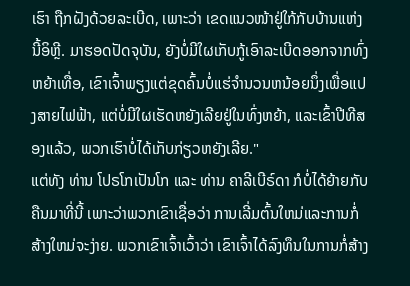ເຮົາ ຖືກຝັງດ້ວຍລະເບີດ, ເພາະວ່າ ເຂດແນວໜ້າຢູ່ໃກ້ກັບບ້ານແຫ່ງນີ້ອິຫຼີ. ມາຮອດປັດຈຸບັນ, ຍັງບໍ່ມີໃຜເກັບກູ້ເອົາລະເບີດອອກຈາກທົ່ງຫຍ້າເທື່ອ, ເຂົາເຈົ້າພຽງແຕ່ຂຸດຄົ້ນບໍ່ແຮ່ຈໍານວນຫນ້ອຍນຶ່ງເພື່ອແປງສາຍໄຟຟ້າ, ແຕ່ບໍ່ມີໃຜເຮັດຫຍັງເລີຍຢູ່ໃນທົ່ງຫຍ້າ, ແລະເຂົ້າປີທີສອງແລ້ວ, ພວກເຮົາບໍ່ໄດ້ເກັບກ່ຽວຫຍັງເລີຍ."
ແຕ່ທັງ ທ່ານ ໂປຣໂກເປັນໂກ ແລະ ທ່ານ ຄາລີເບີຣ໌ດາ ກໍບໍ່ໄດ້ຍ້າຍກັບຄືນມາທີ່ນີ້ ເພາະວ່າພວກເຂົາເຊື່ອວ່າ ການເລີ່ມຕົ້ນໃຫມ່ແລະການກໍ່ສ້າງໃຫມ່ຈະງ່າຍ. ພວກເຂົາເຈົ້າເວົ້າວ່າ ເຂົາເຈົ້າໄດ້ລົງທຶນໃນການກໍ່ສ້າງ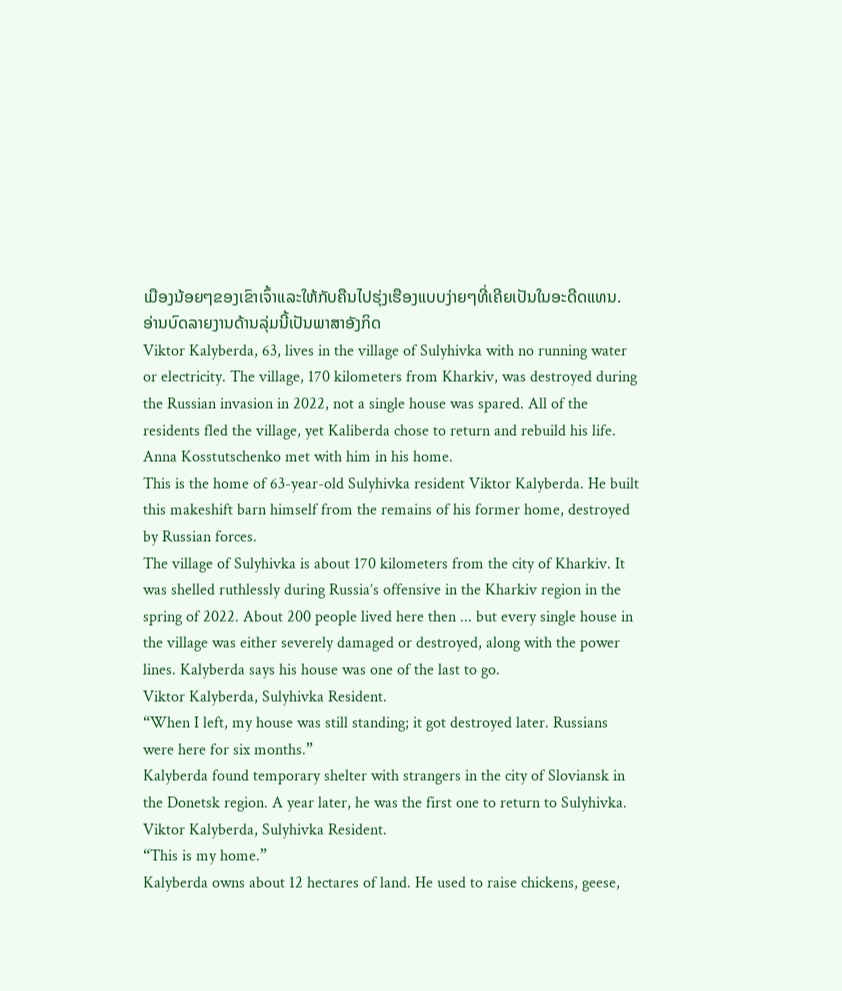ເມືອງນ້ອຍໆຂອງເຂົາເຈົ້າແລະໃຫ້ກັບຄືນໄປຮຸ່ງເຮືອງແບບງ່າຍໆທີ່ເຄີຍເປັນໃນອະດີດແທນ.
ອ່ານບົດລາຍງານດ້ານລຸ່ມນີ້ເປັນພາສາອັງກິດ
Viktor Kalyberda, 63, lives in the village of Sulyhivka with no running water or electricity. The village, 170 kilometers from Kharkiv, was destroyed during the Russian invasion in 2022, not a single house was spared. All of the residents fled the village, yet Kaliberda chose to return and rebuild his life. Anna Kosstutschenko met with him in his home.
This is the home of 63-year-old Sulyhivka resident Viktor Kalyberda. He built this makeshift barn himself from the remains of his former home, destroyed by Russian forces.
The village of Sulyhivka is about 170 kilometers from the city of Kharkiv. It was shelled ruthlessly during Russia’s offensive in the Kharkiv region in the spring of 2022. About 200 people lived here then ... but every single house in the village was either severely damaged or destroyed, along with the power lines. Kalyberda says his house was one of the last to go.
Viktor Kalyberda, Sulyhivka Resident.
“When I left, my house was still standing; it got destroyed later. Russians were here for six months.”
Kalyberda found temporary shelter with strangers in the city of Sloviansk in the Donetsk region. A year later, he was the first one to return to Sulyhivka.
Viktor Kalyberda, Sulyhivka Resident.
“This is my home.”
Kalyberda owns about 12 hectares of land. He used to raise chickens, geese,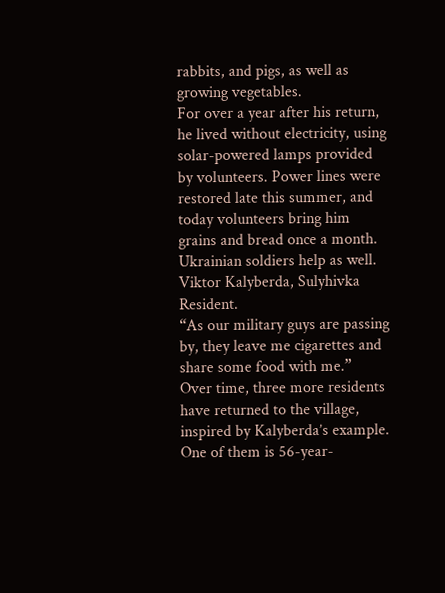rabbits, and pigs, as well as growing vegetables.
For over a year after his return, he lived without electricity, using solar-powered lamps provided by volunteers. Power lines were restored late this summer, and today volunteers bring him grains and bread once a month. Ukrainian soldiers help as well.
Viktor Kalyberda, Sulyhivka Resident.
“As our military guys are passing by, they leave me cigarettes and share some food with me.”
Over time, three more residents have returned to the village, inspired by Kalyberda’s example.
One of them is 56-year-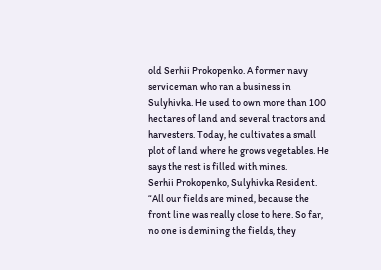old Serhii Prokopenko. A former navy serviceman who ran a business in Sulyhivka. He used to own more than 100 hectares of land and several tractors and harvesters. Today, he cultivates a small plot of land where he grows vegetables. He says the rest is filled with mines.
Serhii Prokopenko, Sulyhivka Resident.
“All our fields are mined, because the front line was really close to here. So far, no one is demining the fields, they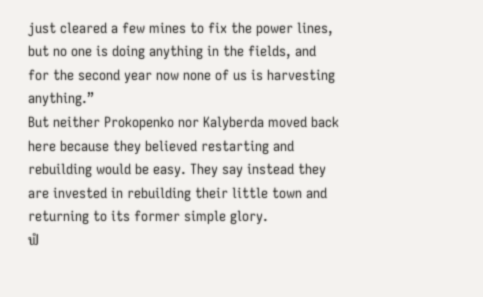just cleared a few mines to fix the power lines, but no one is doing anything in the fields, and for the second year now none of us is harvesting anything.”
But neither Prokopenko nor Kalyberda moved back here because they believed restarting and rebuilding would be easy. They say instead they are invested in rebuilding their little town and returning to its former simple glory.
ຟໍ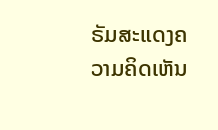ຣັມສະແດງຄວາມຄິດເຫັນ